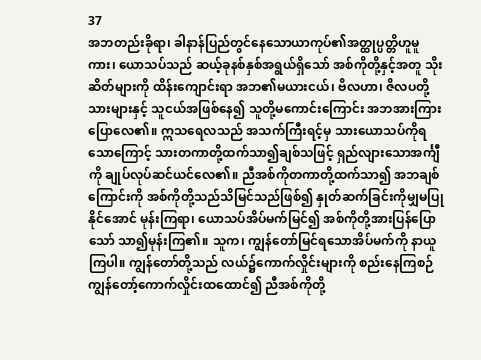37
အဘတည်းခိုရာ၊ ခါနာန်ပြည်တွင်နေသောယာကုပ်၏အတ္ထုပ္ပတ္တိဟူမူကား၊ ယောသပ်သည် ဆယ့်ခုနစ်နှစ်အရွယ်ရှိသော် အစ်ကိုတို့နှင့်အတူ သိုးဆိတ်များကို ထိန်းကျောင်းရာ အဘ၏မယားငယ်၊ ဗိလဟာ၊ ဇိလပတို့သားများနှင့် သူငယ်အဖြစ်နေ၍ သူတို့မကောင်းကြောင်း အဘအားကြားပြောလေ၏။ ဣသရေလသည် အသက်ကြီးရင့်မှ သားယောသပ်ကိုရသောကြောင့် သားတကာတို့ထက်သာ၍ချစ်သဖြင့် ရှည်လျားသောအင်္ကျီကို ချုပ်လုပ်ဆင်ယင်လေ၏။ ညီအစ်ကိုတကာတို့ထက်သာ၍ အဘချစ်ကြောင်းကို အစ်ကိုတို့သည်သိမြင်သည်ဖြစ်၍ နှုတ်ဆက်ခြင်းကိုမျှမပြုနိုင်အောင် မုန်းကြရာ၊ ယောသပ်အိပ်မက်မြင်၍ အစ်ကိုတို့အားပြန်ပြောသော် သာ၍မုန်းကြ၏။ သူက၊ ကျွန်တော်မြင်ရသောအိပ်မက်ကို နာယူကြပါ။ ကျွန်တော်တို့သည် လယ်၌ကောက်လှိုင်းများကို စည်းနေကြစဉ် ကျွန်တော့်ကောက်လှိုင်းထထောင်၍ ညီအစ်ကိုတို့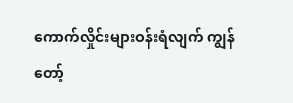ကောက်လှိုင်းများဝန်းရံလျက် ကျွန်တော့်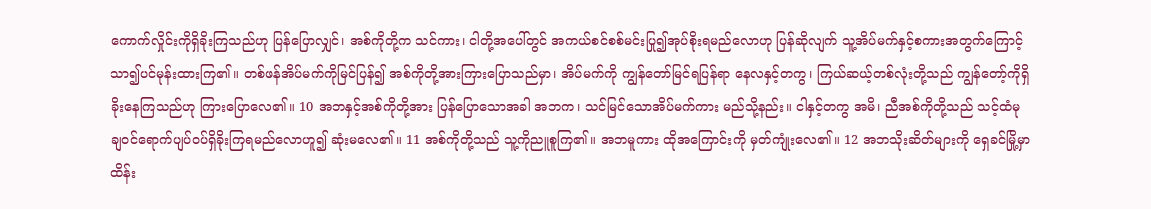ကောက်လှိုင်းကိုရှိခိုးကြသည်ဟု ပြန်ပြောလျှင်၊ အစ်ကိုတို့က သင်ကား၊ ငါတို့အပေါ်တွင် အကယ်စင်စစ်မင်းပြု၍အုပ်စိုးရမည်လောဟု ပြန်ဆိုလျက် သူ့အိပ်မက်နှင့်စကားအတွက်ကြောင့် သာ၍ပင်မုန်းထားကြ၏။ တစ်ဖန်အိပ်မက်ကိုမြင်ပြန်၍ အစ်ကိုတို့အားကြားပြောသည်မှာ၊ အိပ်မက်ကို ကျွန်တော်မြင်ရပြန်ရာ နေလနှင့်တကွ၊ ကြယ်ဆယ့်တစ်လုံးတို့သည် ကျွန်တော့်ကိုရှိခိုးနေကြသည်ဟု ကြားပြောလေ၏။ 10 အဘနှင့်အစ်ကိုတို့အား ပြန်ပြောသောအခါ အဘက၊ သင်မြင်သောအိပ်မက်ကား မည်သို့နည်း။ ငါနှင့်တကွ အမိ၊ ညီအစ်ကိုတို့သည် သင့်ထံမုချဝင်ရောက်ပျပ်ဝပ်ရှိခိုးကြရမည်လောဟူ၍ ဆုံးမလေ၏။ 11 အစ်ကိုတို့သည် သူ့ကိုညူစူကြ၏။ အဘမူကား ထိုအကြောင်းကို မှတ်ကျုံးလေ၏။ 12 အဘသိုးဆိတ်များကို ရှေခင်မြို့မှာထိန်း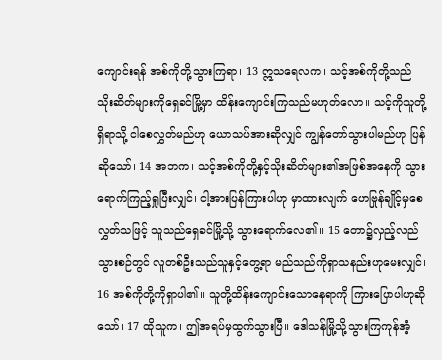ကျောင်းရန် အစ်ကိုတို့သွားကြရာ၊ 13 ဣသရေလက၊ သင့်အစ်ကိုတို့သည် သိုးဆိတ်များကိုရှေခင်မြို့မှာ ထိန်းကျောင်းကြသည်မဟုတ်လော။ သင့်ကိုသူတို့ရှိရာသို့ ငါစေလွှတ်မည်ဟု ယောသပ်အားဆိုလျှင် ကျွန်တော်သွားပါမည်ဟု ပြန်ဆိုသော်၊ 14 အဘက၊ သင့်အစ်ကိုတို့နှင့်သိုးဆိတ်များ၏အဖြစ်အနေကို သွားရောက်ကြည့်ရှုပြီးလျှင်၊ ငါ့အားပြန်ကြားပါဟု မှာထားလျက် ဟေဗြုန်ချိုင့်မှစေလွှတ်သဖြင့် သူသည်ရှေခင်မြို့သို့ သွားရောက်လေ၏။ 15 တော၌လှည့်လည်သွားစဉ်တွင် လူတစ်ဦးသည်သူနှင့်တွေ့ရာ မည်သည်ကိုရှာသနည်းဟုမေးလျှင်၊ 16 အစ်ကိုတို့ကိုရှာပါ၏။ သူတို့ထိန်းကျောင်းသောနေရာကို ကြားပြောပါဟုဆိုသော်၊ 17 ထိုသူက၊ ဤအရပ်မှထွက်သွားပြီ။ ဒေါသန်မြို့သို့သွားကြကုန်အံ့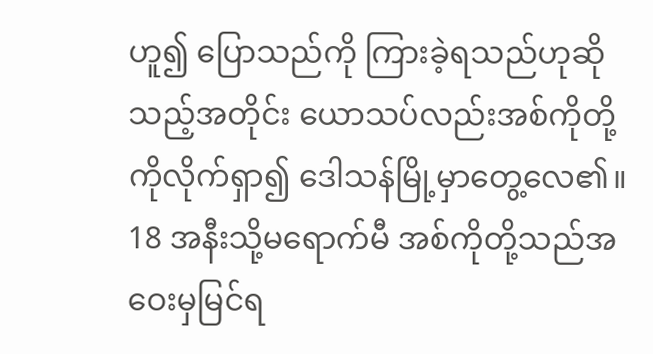ဟူ၍ ပြောသည်ကို ကြားခဲ့ရသည်ဟုဆိုသည့်အတိုင်း ယောသပ်လည်းအစ်ကိုတို့ကိုလိုက်ရှာ၍ ဒေါသန်မြို့မှာတွေ့လေ၏။ 18 အနီးသို့မရောက်မီ အစ်ကိုတို့သည်အဝေးမှမြင်ရ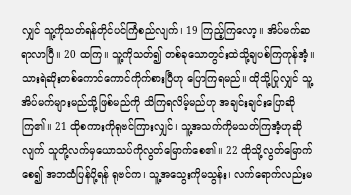လျှင် သူ့ကိုသတ်ရန်တိုင်ပင်ကြံစည်လျက်၊ 19 ကြည့်ကြလော့။ အိပ်မက်ဆရာလာပြီ။ 20 ထကြ။ သူ့ကိုသတ်၍ တစ်ခုသောတွင်းထဲသို့ချပစ်ကြကုန်အံ့။ သားရဲဆိုးတစ်ကောင်ကောင်ကိုက်စားပြီဟု ပြောကြရမည်။ ထိုသို့ပြုလျှင် သူ့အိပ်မက်များမည်သို့ဖြစ်မည်ကို သိကြရလိမ့်မည်ဟု အချင်းချင်းပြောဆိုကြ၏။ 21 ထိုစကားကိုရုဗင်ကြားလျှင်၊ သူ့အသက်ကိုမသတ်ကြအံ့ဟုဆိုလျက် သူတို့လက်မှယောသပ်ကိုလွတ်မြောက်စေ၏။ 22 ထိုသို့လွတ်မြောက်စေ၍ အဘထံပြန်ပို့ရန် ရုဗင်က၊ သူ့အသွေးကိုမသွန်း၊ လက်ရောက်လည်းမ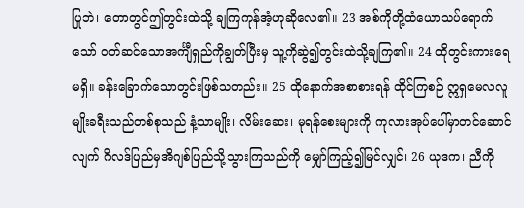ပြုဘဲ၊ တောတွင်ဤတွင်းထဲသို့ ချကြကုန်အံ့ဟုဆိုလေ၏။ 23 အစ်ကိုတို့ထံယောသပ်ရောက်သော် ဝတ်ဆင်သောအင်္ကျီရှည်ကိုချွတ်ပြီးမှ သူ့ကိုဆွဲ၍တွင်းထဲသို့ချကြ၏။ 24 ထိုတွင်းကားရေမရှိ။ ခန်းခြောက်သောတွင်းဖြစ်သတည်း။ 25 ထိုနောက်အစာစားရန် ထိုင်ကြစဉ် ဣရှမေလလူမျိုးခရီးသည်တစ်စုသည် နံ့သာမျိုး၊ လိမ်းဆေး၊ မုရန်စေးများကို ကုလားအုပ်ပေါ်မှာတင်ဆောင်လျက် ဂိလဒ်ပြည်မှအိဂျစ်ပြည်သို့သွားကြသည်ကို မျှော်ကြည့်၍မြင်လျှင်၊ 26 ယုဒက၊ ညီကို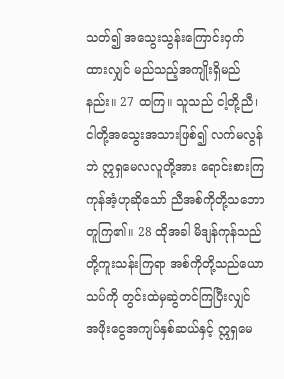သတ်၍ အသွေးသွန်းကြောင်းဝှက်ထားလျှင် မည်သည့်အကျိုးရှိမည်နည်း။ 27 ထကြ။ သူသည် ငါ့တို့ညီ၊ ငါတို့အသွေးအသားဖြစ်၍ လက်မလွန်ဘဲ ဣရှမေလလူတို့အား ရောင်းစားကြကုန်အံ့ဟုဆိုသော် ညီအစ်ကိုတို့သဘောတူကြ၏။ 28 ထိုအခါ မိဒျန်ကုန်သည်တို့ကူးသန်းကြရာ အစ်ကိုတို့သည်ယောသပ်ကို တွင်းထဲမှဆွဲတင်ကြပြီးလျှင် အဖိုးငွေအကျပ်နှစ်ဆယ်နှင့် ဣရှမေ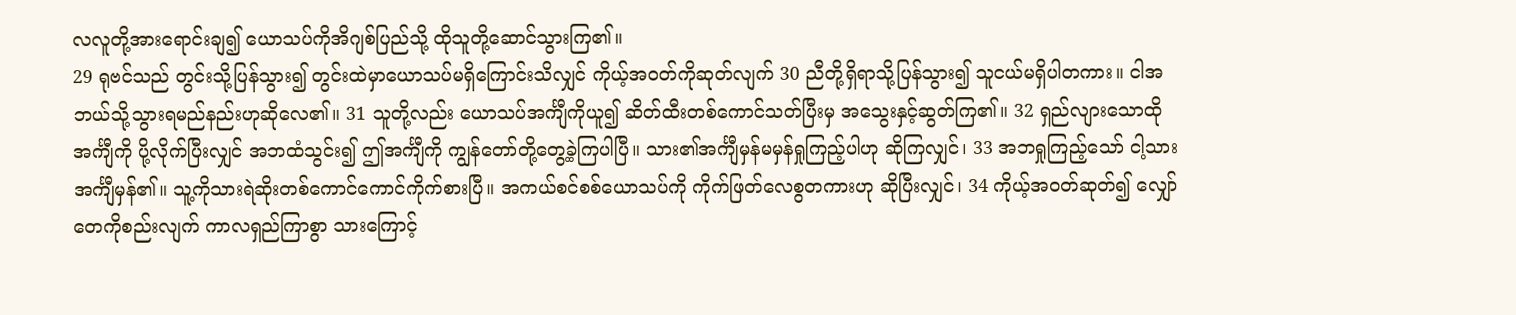လလူတို့အားရောင်းချ၍ ယောသပ်ကိုအိဂျစ်ပြည်သို့ ထိုသူတို့ဆောင်သွားကြ၏။
29 ရုဗင်သည် တွင်းသို့ပြန်သွား၍ တွင်းထဲမှာယောသပ်မရှိကြောင်းသိလျှင် ကိုယ့်အ၀တ်ကိုဆုတ်လျက် 30 ညီတို့ရှိရာသို့ပြန်သွား၍ သူငယ်မရှိပါတကား။ ငါအဘယ်သို့သွားရမည်နည်းဟုဆိုလေ၏။ 31 သူတို့လည်း ယောသပ်အင်္ကျီကိုယူ၍ ဆိတ်ထီးတစ်ကောင်သတ်ပြီးမှ အသွေးနှင့်ဆွတ်ကြ၏။ 32 ရှည်လျားသောထိုအင်္ကျီကို ပို့လိုက်ပြီးလျှင် အဘထံသွင်း၍ ဤအင်္ကျီကို ကျွန်တော်တို့တွေ့ခဲ့ကြပါပြီ။ သား၏အင်္ကျီမှန်မမှန်ရှုကြည့်ပါဟု ဆိုကြလျှင်၊ 33 အဘရှုကြည့်သော် ငါ့သားအင်္ကျီမှန်၏။ သူ့ကိုသားရဲဆိုးတစ်ကောင်ကောင်ကိုက်စားပြီ။ အကယ်စင်စစ်ယောသပ်ကို ကိုက်ဖြတ်လေစွတကားဟု ဆိုပြီးလျှင်၊ 34 ကိုယ့်အဝတ်ဆုတ်၍ လျှော်တေကိုစည်းလျက် ကာလရှည်ကြာစွာ သားကြောင့်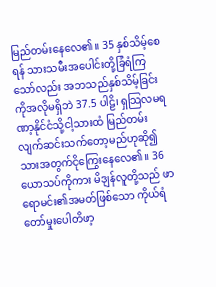မြည်တမ်းနေလေ၏။ 35 နှစ်သိမ့်စေရန် သားသမီးအပေါင်းတို့ခြံရံကြသော်လည်း အဘသည်နှစ်သိမ့်ခြင်းကိုအလိုမရှိဘဲ 37.5 ပါဠိ၊ ရှသြလမရဏာ့နိုင်ငံသို့ငါ့သားထံ မြည်တမ်းလျက်ဆင်းသက်တော့မည်ဟုဆို၍ သားအတွက်ငိုကြွေးနေလေ၏။ 36 ယောသပ်ကိုကား မိဒျန်လူတို့သည် ဖာရောမင်း၏အမတ်ဖြစ်သော ကိုယ်ရံတော်မှုးပေါတိဖာ့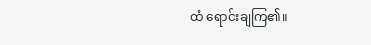ထံ ရောင်းချကြ၏။